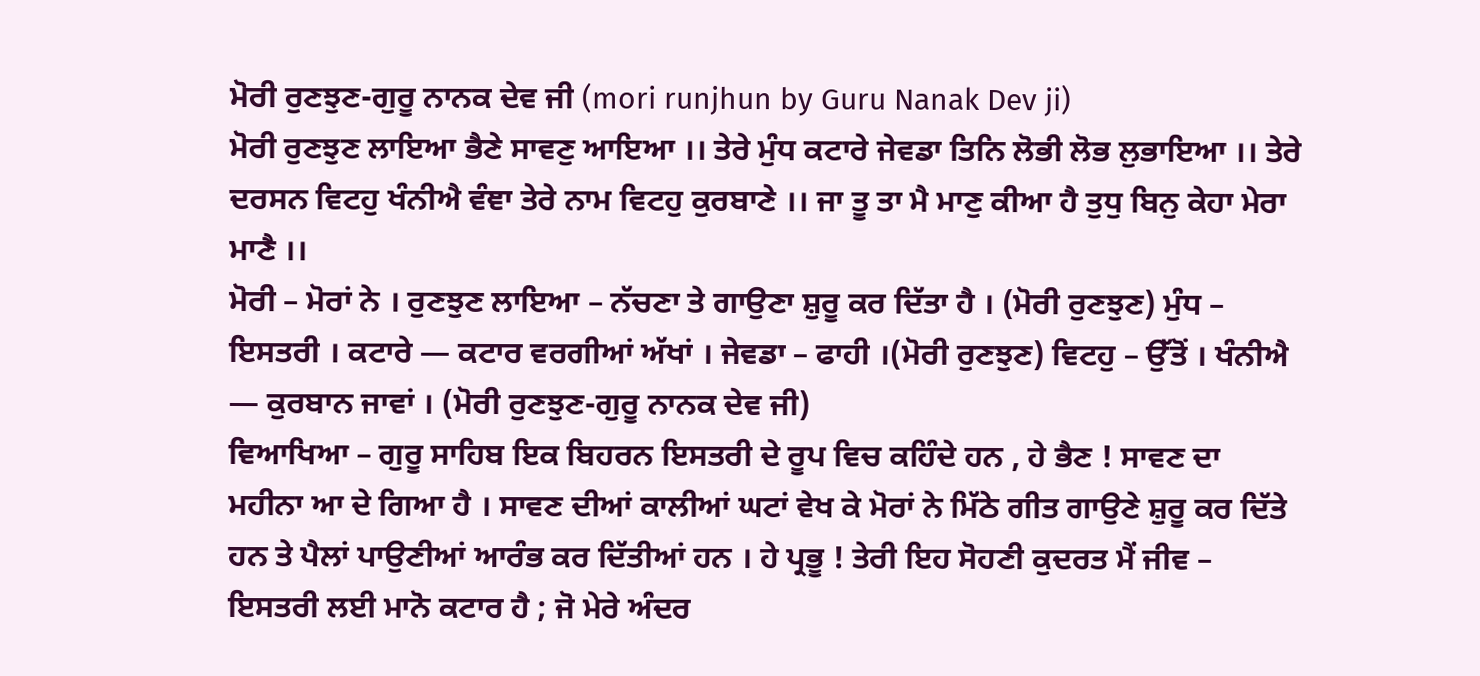ਮੋਰੀ ਰੁਣਝੁਣ-ਗੁਰੂ ਨਾਨਕ ਦੇਵ ਜੀ (mori runjhun by Guru Nanak Dev ji)
ਮੋਰੀ ਰੁਣਝੁਣ ਲਾਇਆ ਭੈਣੇ ਸਾਵਣੁ ਆਇਆ ।। ਤੇਰੇ ਮੁੰਧ ਕਟਾਰੇ ਜੇਵਡਾ ਤਿਨਿ ਲੋਭੀ ਲੋਭ ਲੁਭਾਇਆ ।। ਤੇਰੇ ਦਰਸਨ ਵਿਟਹੁ ਖੰਨੀਐ ਵੰਞਾ ਤੇਰੇ ਨਾਮ ਵਿਟਹੁ ਕੁਰਬਾਣੇ ।। ਜਾ ਤੂ ਤਾ ਮੈ ਮਾਣੁ ਕੀਆ ਹੈ ਤੁਧੁ ਬਿਨੁ ਕੇਹਾ ਮੇਰਾ ਮਾਣੈ ।।
ਮੋਰੀ – ਮੋਰਾਂ ਨੇ । ਰੁਣਝੁਣ ਲਾਇਆ – ਨੱਚਣਾ ਤੇ ਗਾਉਣਾ ਸ਼ੁਰੂ ਕਰ ਦਿੱਤਾ ਹੈ । (ਮੋਰੀ ਰੁਣਝੁਣ) ਮੁੰਧ – ਇਸਤਰੀ । ਕਟਾਰੇ — ਕਟਾਰ ਵਰਗੀਆਂ ਅੱਖਾਂ । ਜੇਵਡਾ – ਫਾਹੀ ।(ਮੋਰੀ ਰੁਣਝੁਣ) ਵਿਟਹੁ – ਉੱਤੋਂ । ਖੰਨੀਐ — ਕੁਰਬਾਨ ਜਾਵਾਂ । (ਮੋਰੀ ਰੁਣਝੁਣ-ਗੁਰੂ ਨਾਨਕ ਦੇਵ ਜੀ)
ਵਿਆਖਿਆ – ਗੁਰੂ ਸਾਹਿਬ ਇਕ ਬਿਹਰਨ ਇਸਤਰੀ ਦੇ ਰੂਪ ਵਿਚ ਕਹਿੰਦੇ ਹਨ , ਹੇ ਭੈਣ ! ਸਾਵਣ ਦਾ ਮਹੀਨਾ ਆ ਦੇ ਗਿਆ ਹੈ । ਸਾਵਣ ਦੀਆਂ ਕਾਲੀਆਂ ਘਟਾਂ ਵੇਖ ਕੇ ਮੋਰਾਂ ਨੇ ਮਿੱਠੇ ਗੀਤ ਗਾਉਣੇ ਸ਼ੁਰੂ ਕਰ ਦਿੱਤੇ ਹਨ ਤੇ ਪੈਲਾਂ ਪਾਉਣੀਆਂ ਆਰੰਭ ਕਰ ਦਿੱਤੀਆਂ ਹਨ । ਹੇ ਪ੍ਰਭੂ ! ਤੇਰੀ ਇਹ ਸੋਹਣੀ ਕੁਦਰਤ ਮੈਂ ਜੀਵ – ਇਸਤਰੀ ਲਈ ਮਾਨੋ ਕਟਾਰ ਹੈ ; ਜੋ ਮੇਰੇ ਅੰਦਰ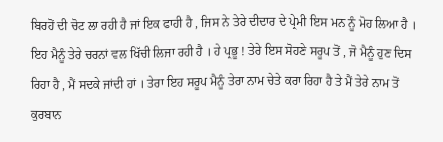ਬਿਰਹੋਂ ਦੀ ਚੋਟ ਲਾ ਰਹੀ ਹੈ ਜਾਂ ਇਕ ਫਾਹੀ ਹੈ , ਜਿਸ ਨੇ ਤੇਰੇ ਦੀਦਾਰ ਦੇ ਪ੍ਰੇਮੀ ਇਸ ਮਨ ਨੂੰ ਮੋਹ ਲਿਆ ਹੈ ।
ਇਹ ਮੈਨੂੰ ਤੇਰੇ ਚਰਨਾਂ ਵਲ ਖਿੱਚੀ ਲਿਜਾ ਰਹੀ ਹੈ । ਹੇ ਪ੍ਰਭੂ ! ਤੇਰੇ ਇਸ ਸੋਹਣੇ ਸਰੂਪ ਤੋਂ , ਜੋ ਮੈਨੂੰ ਹੁਣ ਦਿਸ ਰਿਹਾ ਹੈ , ਮੈਂ ਸਦਕੇ ਜਾਂਦੀ ਹਾਂ । ਤੇਰਾ ਇਹ ਸਰੂਪ ਮੈਨੂੰ ਤੇਰਾ ਨਾਮ ਚੇਤੇ ਕਰਾ ਰਿਹਾ ਹੈ ਤੇ ਮੈਂ ਤੇਰੇ ਨਾਮ ਤੋਂ ਕੁਰਬਾਨ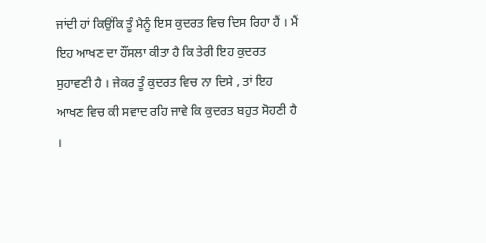ਜਾਂਦੀ ਹਾਂ ਕਿਉਂਕਿ ਤੂੰ ਮੈਨੂੰ ਇਸ ਕੁਦਰਤ ਵਿਚ ਦਿਸ ਰਿਹਾ ਹੈਂ । ਮੈਂ ਇਹ ਆਖਣ ਦਾ ਹੌਂਸਲਾ ਕੀਤਾ ਹੈ ਕਿ ਤੇਰੀ ਇਹ ਕੁਦਰਤ ਸੁਹਾਵਣੀ ਹੈ । ਜੇਕਰ ਤੂੰ ਕੁਦਰਤ ਵਿਚ ਨਾ ਦਿਸੇ , ਤਾਂ ਇਹ ਆਖਣ ਵਿਚ ਕੀ ਸਵਾਦ ਰਹਿ ਜਾਵੇ ਕਿ ਕੁਦਰਤ ਬਹੁਤ ਸੋਹਣੀ ਹੈ ।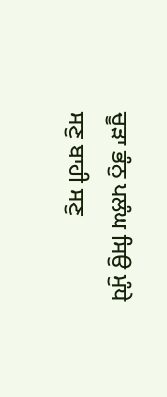ਚੂੜਾ ਭੰਨੁ ਪਲੰਘ ਸਿਉ ਮੁੰਧੇ ਸਣੁ ਬਾਹੀ ਸਣੁ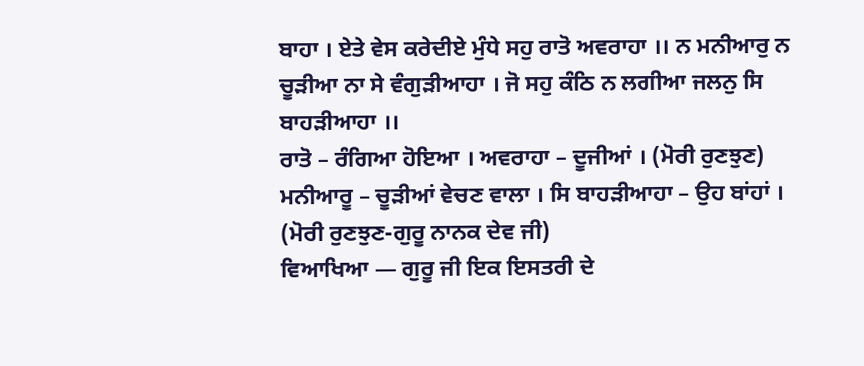ਬਾਹਾ । ਏਤੇ ਵੇਸ ਕਰੇਦੀਏ ਮੁੰਧੇ ਸਹੁ ਰਾਤੋ ਅਵਰਾਹਾ ।। ਨ ਮਨੀਆਰੁ ਨ ਚੂੜੀਆ ਨਾ ਸੇ ਵੰਗੁੜੀਆਹਾ । ਜੋ ਸਹੁ ਕੰਠਿ ਨ ਲਗੀਆ ਜਲਨੁ ਸਿ ਬਾਹੜੀਆਹਾ ।।
ਰਾਤੋ – ਰੰਗਿਆ ਹੋਇਆ । ਅਵਰਾਹਾ – ਦੂਜੀਆਂ । (ਮੋਰੀ ਰੁਣਝੁਣ) ਮਨੀਆਰੂ – ਚੂੜੀਆਂ ਵੇਚਣ ਵਾਲਾ । ਸਿ ਬਾਹੜੀਆਹਾ – ਉਹ ਬਾਂਹਾਂ । (ਮੋਰੀ ਰੁਣਝੁਣ-ਗੁਰੂ ਨਾਨਕ ਦੇਵ ਜੀ)
ਵਿਆਖਿਆ — ਗੁਰੂ ਜੀ ਇਕ ਇਸਤਰੀ ਦੇ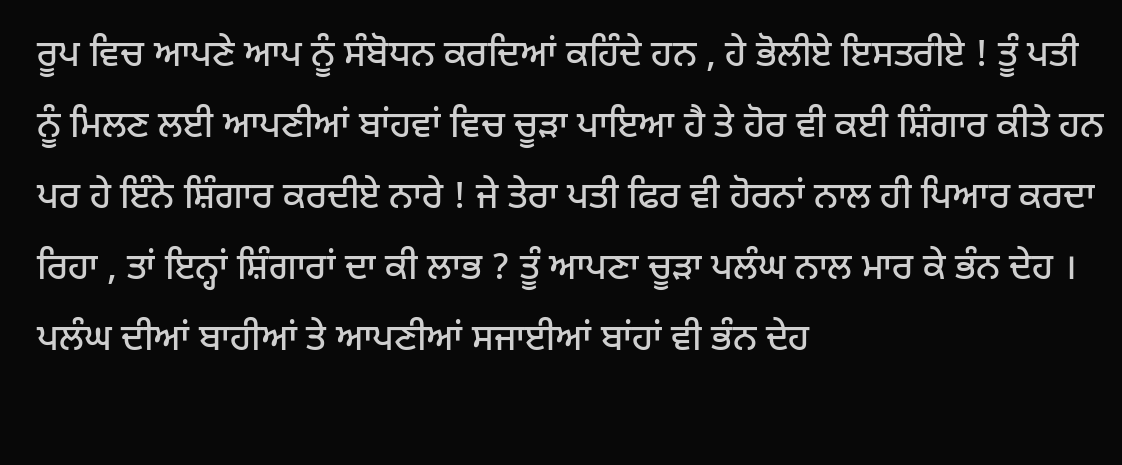ਰੂਪ ਵਿਚ ਆਪਣੇ ਆਪ ਨੂੰ ਸੰਬੋਧਨ ਕਰਦਿਆਂ ਕਹਿੰਦੇ ਹਨ , ਹੇ ਭੋਲੀਏ ਇਸਤਰੀਏ ! ਤੂੰ ਪਤੀ ਨੂੰ ਮਿਲਣ ਲਈ ਆਪਣੀਆਂ ਬਾਂਹਵਾਂ ਵਿਚ ਚੂੜਾ ਪਾਇਆ ਹੈ ਤੇ ਹੋਰ ਵੀ ਕਈ ਸ਼ਿੰਗਾਰ ਕੀਤੇ ਹਨ ਪਰ ਹੇ ਇੰਨੇ ਸ਼ਿੰਗਾਰ ਕਰਦੀਏ ਨਾਰੇ ! ਜੇ ਤੇਰਾ ਪਤੀ ਫਿਰ ਵੀ ਹੋਰਨਾਂ ਨਾਲ ਹੀ ਪਿਆਰ ਕਰਦਾ ਰਿਹਾ , ਤਾਂ ਇਨ੍ਹਾਂ ਸ਼ਿੰਗਾਰਾਂ ਦਾ ਕੀ ਲਾਭ ? ਤੂੰ ਆਪਣਾ ਚੂੜਾ ਪਲੰਘ ਨਾਲ ਮਾਰ ਕੇ ਭੰਨ ਦੇਹ ।
ਪਲੰਘ ਦੀਆਂ ਬਾਹੀਆਂ ਤੇ ਆਪਣੀਆਂ ਸਜਾਈਆਂ ਬਾਂਹਾਂ ਵੀ ਭੰਨ ਦੇਹ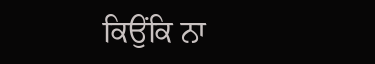ਕਿਉਂਕਿ ਨਾ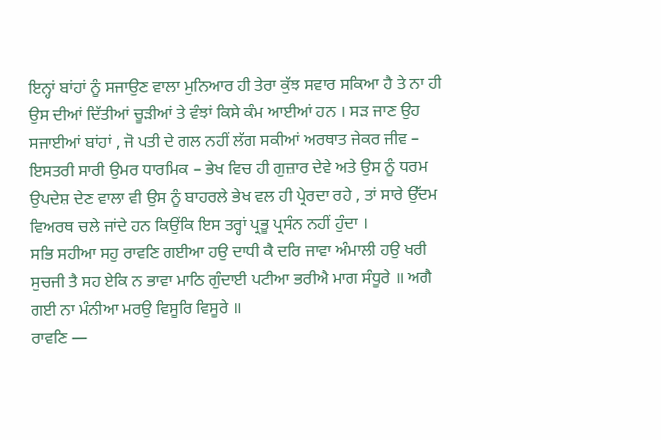ਇਨ੍ਹਾਂ ਬਾਂਹਾਂ ਨੂੰ ਸਜਾਉਣ ਵਾਲਾ ਮੁਨਿਆਰ ਹੀ ਤੇਰਾ ਕੁੱਝ ਸਵਾਰ ਸਕਿਆ ਹੈ ਤੇ ਨਾ ਹੀ ਉਸ ਦੀਆਂ ਦਿੱਤੀਆਂ ਚੂੜੀਆਂ ਤੇ ਵੰਝਾਂ ਕਿਸੇ ਕੰਮ ਆਈਆਂ ਹਨ । ਸੜ ਜਾਣ ਉਹ ਸਜਾਈਆਂ ਬਾਂਹਾਂ , ਜੋ ਪਤੀ ਦੇ ਗਲ ਨਹੀਂ ਲੱਗ ਸਕੀਆਂ ਅਰਥਾਤ ਜੇਕਰ ਜੀਵ – ਇਸਤਰੀ ਸਾਰੀ ਉਮਰ ਧਾਰਮਿਕ – ਭੇਖ ਵਿਚ ਹੀ ਗੁਜ਼ਾਰ ਦੇਵੇ ਅਤੇ ਉਸ ਨੂੰ ਧਰਮ ਉਪਦੇਸ਼ ਦੇਣ ਵਾਲਾ ਵੀ ਉਸ ਨੂੰ ਬਾਹਰਲੇ ਭੇਖ ਵਲ ਹੀ ਪ੍ਰੇਰਦਾ ਰਹੇ , ਤਾਂ ਸਾਰੇ ਉੱਦਮ ਵਿਅਰਥ ਚਲੇ ਜਾਂਦੇ ਹਨ ਕਿਉਂਕਿ ਇਸ ਤਰ੍ਹਾਂ ਪ੍ਰਭੂ ਪ੍ਰਸੰਨ ਨਹੀਂ ਹੁੰਦਾ ।
ਸਭਿ ਸਹੀਆ ਸਹੁ ਰਾਵਣਿ ਗਈਆ ਹਉ ਦਾਧੀ ਕੈ ਦਰਿ ਜਾਵਾ ਅੰਮਾਲੀ ਹਉ ਖਰੀ ਸੁਚਜੀ ਤੈ ਸਹ ਏਕਿ ਨ ਭਾਵਾ ਮਾਠਿ ਗੁੰਦਾਈ ਪਟੀਆ ਭਰੀਐ ਮਾਗ ਸੰਧੂਰੇ ॥ ਅਗੈ ਗਈ ਨਾ ਮੰਨੀਆ ਮਰਉ ਵਿਸੂਰਿ ਵਿਸੂਰੇ ॥
ਰਾਵਣਿ —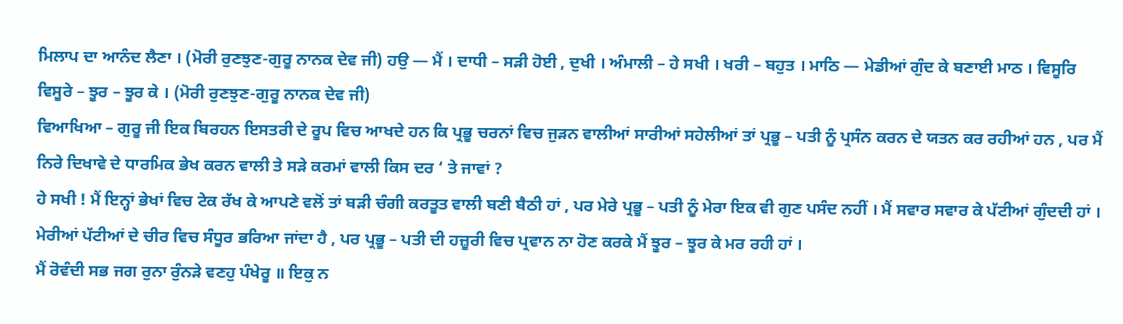ਮਿਲਾਪ ਦਾ ਆਨੰਦ ਲੈਣਾ । (ਮੋਰੀ ਰੁਣਝੁਣ-ਗੁਰੂ ਨਾਨਕ ਦੇਵ ਜੀ) ਹਉ — ਮੈਂ । ਦਾਧੀ – ਸੜੀ ਹੋਈ , ਦੁਖੀ । ਅੰਮਾਲੀ – ਹੇ ਸਖੀ । ਖਰੀ – ਬਹੁਤ । ਮਾਠਿ — ਮੇਡੀਆਂ ਗੁੰਦ ਕੇ ਬਣਾਈ ਮਾਠ । ਵਿਸੂਰਿ ਵਿਸੂਰੇ – ਝੂਰ – ਝੂਰ ਕੇ । (ਮੋਰੀ ਰੁਣਝੁਣ-ਗੁਰੂ ਨਾਨਕ ਦੇਵ ਜੀ)
ਵਿਆਖਿਆ – ਗੁਰੂ ਜੀ ਇਕ ਬਿਰਹਨ ਇਸਤਰੀ ਦੇ ਰੂਪ ਵਿਚ ਆਖਦੇ ਹਨ ਕਿ ਪ੍ਰਭੂ ਚਰਨਾਂ ਵਿਚ ਜੁੜਨ ਵਾਲੀਆਂ ਸਾਰੀਆਂ ਸਹੇਲੀਆਂ ਤਾਂ ਪ੍ਰਭੂ – ਪਤੀ ਨੂੰ ਪ੍ਰਸੰਨ ਕਰਨ ਦੇ ਯਤਨ ਕਰ ਰਹੀਆਂ ਹਨ , ਪਰ ਮੈਂ ਨਿਰੇ ਦਿਖਾਵੇ ਦੇ ਧਾਰਮਿਕ ਭੇਖ ਕਰਨ ਵਾਲੀ ਤੇ ਸੜੇ ਕਰਮਾਂ ਵਾਲੀ ਕਿਸ ਦਰ ‘ ਤੇ ਜਾਵਾਂ ?
ਹੇ ਸਖੀ ! ਮੈਂ ਇਨ੍ਹਾਂ ਭੇਖਾਂ ਵਿਚ ਟੇਕ ਰੱਖ ਕੇ ਆਪਣੇ ਵਲੋਂ ਤਾਂ ਬੜੀ ਚੰਗੀ ਕਰਤੂਤ ਵਾਲੀ ਬਣੀ ਬੈਠੀ ਹਾਂ , ਪਰ ਮੇਰੇ ਪ੍ਰਭੂ – ਪਤੀ ਨੂੰ ਮੇਰਾ ਇਕ ਵੀ ਗੁਣ ਪਸੰਦ ਨਹੀਂ । ਮੈਂ ਸਵਾਰ ਸਵਾਰ ਕੇ ਪੱਟੀਆਂ ਗੁੰਦਦੀ ਹਾਂ । ਮੇਰੀਆਂ ਪੱਟੀਆਂ ਦੇ ਚੀਰ ਵਿਚ ਸੰਧੂਰ ਭਰਿਆ ਜਾਂਦਾ ਹੈ , ਪਰ ਪ੍ਰਭੂ – ਪਤੀ ਦੀ ਹਜ਼ੂਰੀ ਵਿਚ ਪ੍ਰਵਾਨ ਨਾ ਹੋਣ ਕਰਕੇ ਮੈਂ ਝੂਰ – ਝੂਰ ਕੇ ਮਰ ਰਹੀ ਹਾਂ ।
ਮੈਂ ਰੋਵੰਦੀ ਸਭ ਜਗ ਰੁਨਾ ਰੁੰਨੜੇ ਵਣਹੁ ਪੰਖੇਰੂ ॥ ਇਕੁ ਨ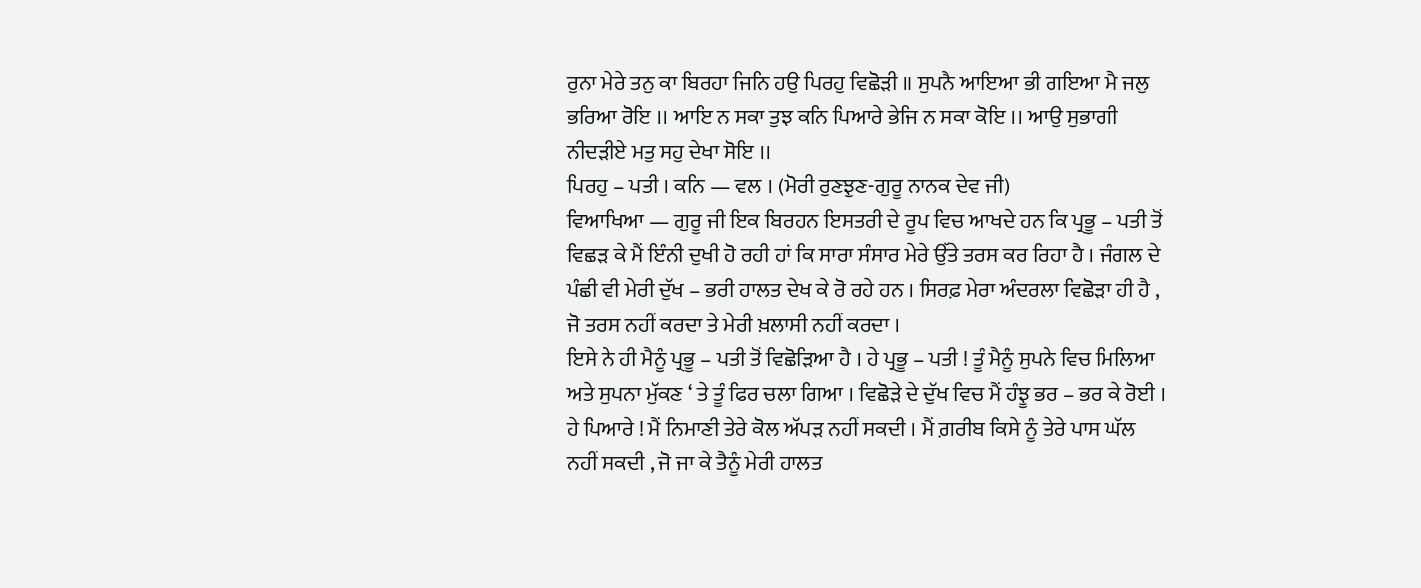ਰੁਨਾ ਮੇਰੇ ਤਨੁ ਕਾ ਬਿਰਹਾ ਜਿਨਿ ਹਉ ਪਿਰਹੁ ਵਿਛੋੜੀ ॥ ਸੁਪਨੈ ਆਇਆ ਭੀ ਗਇਆ ਮੈ ਜਲੁ ਭਰਿਆ ਰੋਇ ।। ਆਇ ਨ ਸਕਾ ਤੁਝ ਕਨਿ ਪਿਆਰੇ ਭੇਜਿ ਨ ਸਕਾ ਕੋਇ ।। ਆਉ ਸੁਭਾਗੀ ਨੀਦੜੀਏ ਮਤੁ ਸਹੁ ਦੇਖਾ ਸੋਇ ।।
ਪਿਰਹੁ – ਪਤੀ । ਕਨਿ — ਵਲ । (ਮੋਰੀ ਰੁਣਝੁਣ-ਗੁਰੂ ਨਾਨਕ ਦੇਵ ਜੀ)
ਵਿਆਖਿਆ — ਗੁਰੂ ਜੀ ਇਕ ਬਿਰਹਨ ਇਸਤਰੀ ਦੇ ਰੂਪ ਵਿਚ ਆਖਦੇ ਹਨ ਕਿ ਪ੍ਰਭੂ – ਪਤੀ ਤੋਂ ਵਿਛੜ ਕੇ ਮੈਂ ਇੰਨੀ ਦੁਖੀ ਹੋ ਰਹੀ ਹਾਂ ਕਿ ਸਾਰਾ ਸੰਸਾਰ ਮੇਰੇ ਉੱਤੇ ਤਰਸ ਕਰ ਰਿਹਾ ਹੈ । ਜੰਗਲ ਦੇ ਪੰਛੀ ਵੀ ਮੇਰੀ ਦੁੱਖ – ਭਰੀ ਹਾਲਤ ਦੇਖ ਕੇ ਰੋ ਰਹੇ ਹਨ । ਸਿਰਫ਼ ਮੇਰਾ ਅੰਦਰਲਾ ਵਿਛੋੜਾ ਹੀ ਹੈ , ਜੋ ਤਰਸ ਨਹੀਂ ਕਰਦਾ ਤੇ ਮੇਰੀ ਖ਼ਲਾਸੀ ਨਹੀਂ ਕਰਦਾ ।
ਇਸੇ ਨੇ ਹੀ ਮੈਨੂੰ ਪ੍ਰਭੂ – ਪਤੀ ਤੋਂ ਵਿਛੋੜਿਆ ਹੈ । ਹੇ ਪ੍ਰਭੂ – ਪਤੀ ! ਤੂੰ ਮੈਨੂੰ ਸੁਪਨੇ ਵਿਚ ਮਿਲਿਆ ਅਤੇ ਸੁਪਨਾ ਮੁੱਕਣ ‘ ਤੇ ਤੂੰ ਫਿਰ ਚਲਾ ਗਿਆ । ਵਿਛੋੜੇ ਦੇ ਦੁੱਖ ਵਿਚ ਮੈਂ ਹੰਝੂ ਭਰ – ਭਰ ਕੇ ਰੋਈ । ਹੇ ਪਿਆਰੇ ! ਮੈਂ ਨਿਮਾਣੀ ਤੇਰੇ ਕੋਲ ਅੱਪੜ ਨਹੀਂ ਸਕਦੀ । ਮੈਂ ਗ਼ਰੀਬ ਕਿਸੇ ਨੂੰ ਤੇਰੇ ਪਾਸ ਘੱਲ ਨਹੀਂ ਸਕਦੀ , ਜੋ ਜਾ ਕੇ ਤੈਨੂੰ ਮੇਰੀ ਹਾਲਤ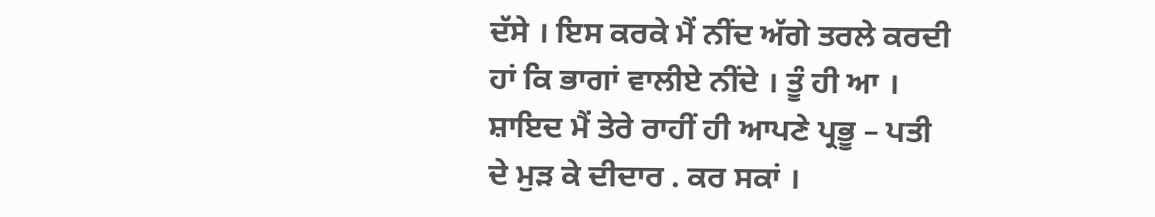ਦੱਸੇ । ਇਸ ਕਰਕੇ ਮੈਂ ਨੀਂਦ ਅੱਗੇ ਤਰਲੇ ਕਰਦੀ ਹਾਂ ਕਿ ਭਾਗਾਂ ਵਾਲੀਏ ਨੀਂਦੇ । ਤੂੰ ਹੀ ਆ । ਸ਼ਾਇਦ ਮੈਂ ਤੇਰੇ ਰਾਹੀਂ ਹੀ ਆਪਣੇ ਪ੍ਰਭੂ – ਪਤੀ ਦੇ ਮੁੜ ਕੇ ਦੀਦਾਰ . ਕਰ ਸਕਾਂ ।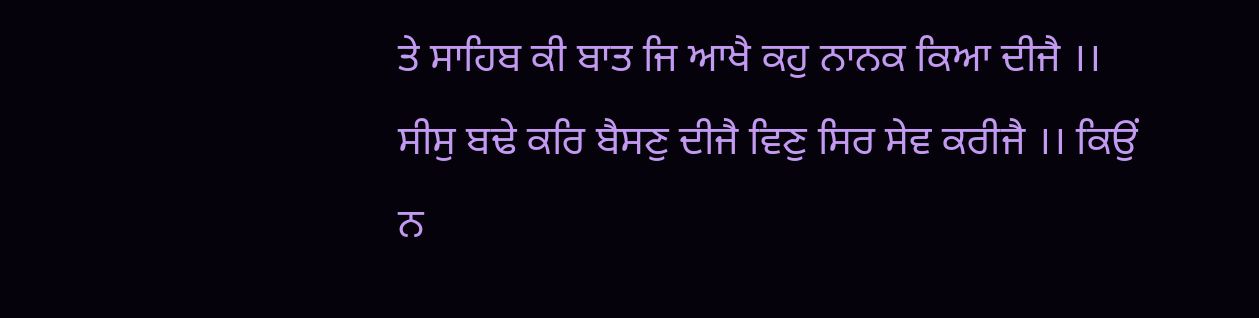ਤੇ ਸਾਹਿਬ ਕੀ ਬਾਤ ਜਿ ਆਖੈ ਕਹੁ ਨਾਨਕ ਕਿਆ ਦੀਜੈ ।। ਸੀਸੁ ਬਢੇ ਕਰਿ ਬੈਸਣੁ ਦੀਜੈ ਵਿਣੁ ਸਿਰ ਸੇਵ ਕਰੀਜੈ ।। ਕਿਉਂ ਨ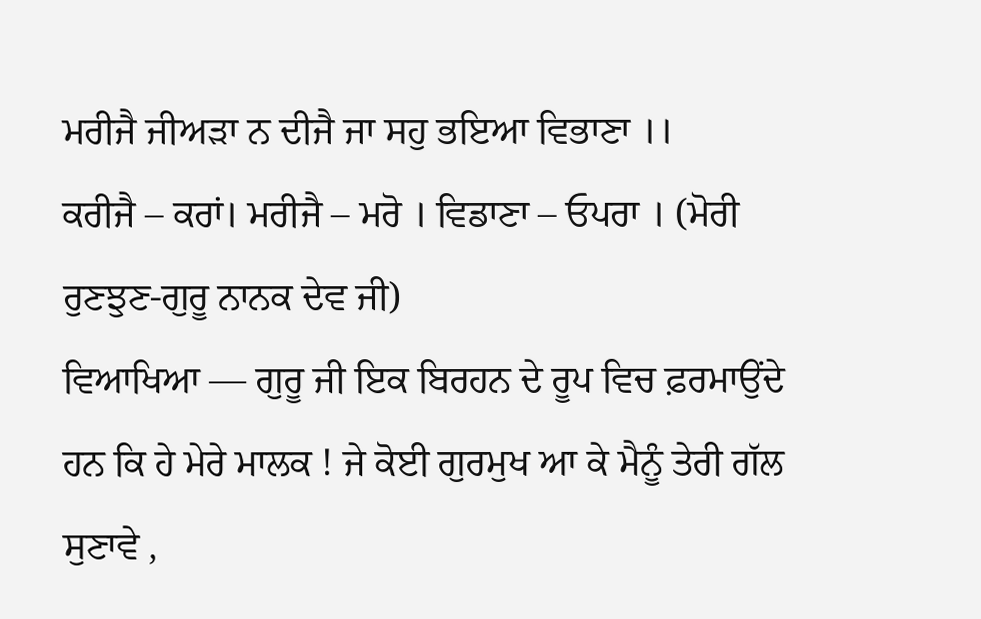ਮਰੀਜੈ ਜੀਅੜਾ ਨ ਦੀਜੈ ਜਾ ਸਹੁ ਭਇਆ ਵਿਭਾਣਾ ।।
ਕਰੀਜੈ – ਕਰਾਂ। ਮਰੀਜੈ – ਮਰੋ । ਵਿਡਾਣਾ – ਓਪਰਾ । (ਮੋਰੀ ਰੁਣਝੁਣ-ਗੁਰੂ ਨਾਨਕ ਦੇਵ ਜੀ)
ਵਿਆਖਿਆ — ਗੁਰੂ ਜੀ ਇਕ ਬਿਰਹਨ ਦੇ ਰੂਪ ਵਿਚ ਫ਼ਰਮਾਉਂਦੇ ਹਨ ਕਿ ਹੇ ਮੇਰੇ ਮਾਲਕ ! ਜੇ ਕੋਈ ਗੁਰਮੁਖ ਆ ਕੇ ਮੈਨੂੰ ਤੇਰੀ ਗੱਲ ਸੁਣਾਵੇ ,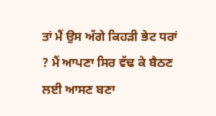ਤਾਂ ਮੈਂ ਉਸ ਅੱਗੇ ਕਿਹੜੀ ਭੇਟ ਧਰਾਂ ? ਮੈਂ ਆਪਣਾ ਸਿਰ ਵੱਢ ਕੇ ਬੈਠਣ ਲਈ ਆਸਣ ਬਣਾ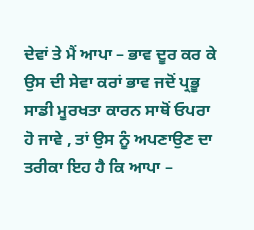ਦੇਵਾਂ ਤੇ ਮੈਂ ਆਪਾ – ਭਾਵ ਦੂਰ ਕਰ ਕੇ ਉਸ ਦੀ ਸੇਵਾ ਕਰਾਂ ਭਾਵ ਜਦੋਂ ਪ੍ਰਭੂ ਸਾਡੀ ਮੂਰਖਤਾ ਕਾਰਨ ਸਾਥੋਂ ਓਪਰਾ ਹੋ ਜਾਵੇ , ਤਾਂ ਉਸ ਨੂੰ ਅਪਣਾਉਣ ਦਾ ਤਰੀਕਾ ਇਹ ਹੈ ਕਿ ਆਪਾ –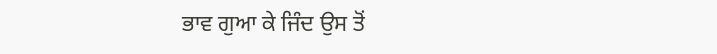ਭਾਵ ਗੁਆ ਕੇ ਜਿੰਦ ਉਸ ਤੋਂ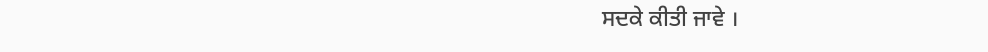ਸਦਕੇ ਕੀਤੀ ਜਾਵੇ ।